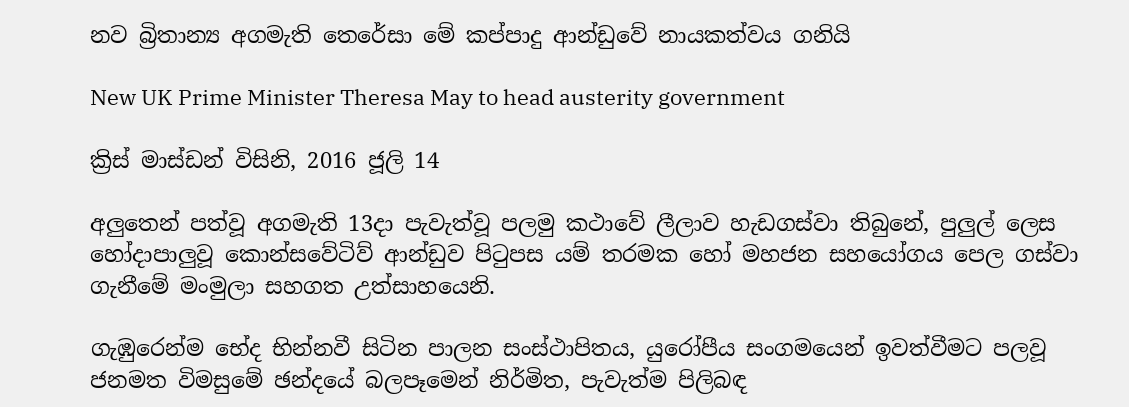නව බ්‍රිතාන්‍ය අගමැති තෙරේසා මේ කප්පාදු ආන්ඩුවේ නායකත්වය ගනියි

New UK Prime Minister Theresa May to head austerity government

ක්‍රිස් මාස්ඩන් විසිනි, 2016 ජූලි 14

අලුතෙන් පත්වූ අගමැති 13දා පැවැත්වූ පලමු කථාවේ ලීලාව හැඩගස්වා තිබුනේ, පුලුල් ලෙස හෝදාපාලුවූ කොන්සවේටිව් ආන්ඩුව පිටුපස යම් තරමක හෝ මහජන සහයෝගය පෙල ගස්වා ගැනීමේ මංමුලා සහගත උත්සාහයෙනි.

ගැඹුරෙන්ම භේද භින්නවී සිටින පාලන සංස්ථාපිතය, යුරෝපීය සංගමයෙන් ඉවත්වීමට පලවූ ජනමත විමසුමේ ඡන්දයේ බලපෑමෙන් නිර්මිත, පැවැත්ම පිලිබඳ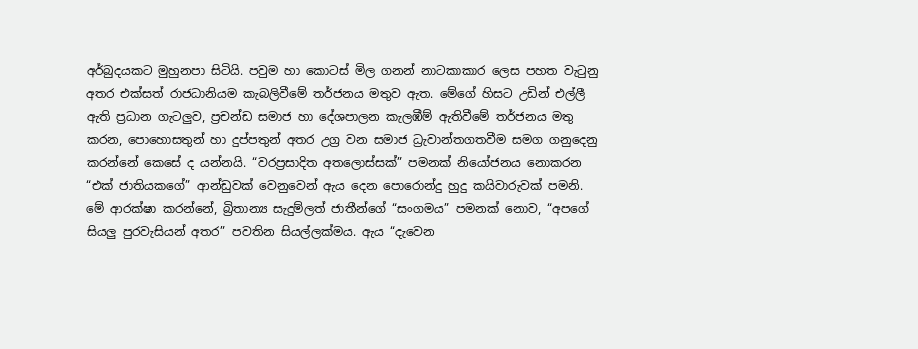අර්බුදයකට මුහුනපා සිටියි. පවුම හා කොටස් මිල ගනන් නාටකාකාර ලෙස පහත වැටුනු අතර එක්සත් රාජධානියම කැබලිවීමේ තර්ජනය මතුව ඇත. මේගේ හිසට උඩින් එල්ලී ඇති ප්‍රධාන ගැටලුව, ප්‍රචන්ඩ සමාජ හා දේශපාලන කැලඹීම් ඇතිවීමේ තර්ජනය මතු කරන, පොහොසතුන් හා දුප්පතුන් අතර උග්‍ර වන සමාජ ධ්‍රැවාන්තගතවීම සමග ගනුදෙනු කරන්නේ කෙසේ ද යන්නයි. “වරප්‍රසාදිත අතලොස්සක්” පමනක් නියෝජනය නොකරන “එක් ජාතියකගේ” ආන්ඩුවක් වෙනුවෙන් ඇය දෙන පොරොන්දු හුදු කයිවාරුවක් පමනි. මේ ආරක්ෂා කරන්නේ, බ්‍රිතාන්‍ය සැදුම්ලත් ජාතීන්ගේ “සංගමය” පමනක් නොව, “අපගේ සියලු පුරවැසියන් අතර” පවතින සියල්ලක්මය. ඇය “දැවෙන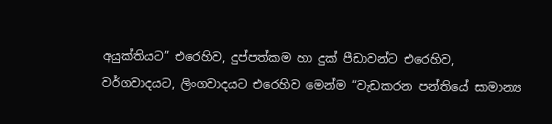අයුක්තියට” එරෙහිව, දුප්පත්කම හා දුක් පීඩාවන්ට එරෙහිව, වර්ගවාදයට, ලිංගවාදයට එරෙහිව මෙන්ම “වැඩකරන පන්තියේ සාමාන්‍ය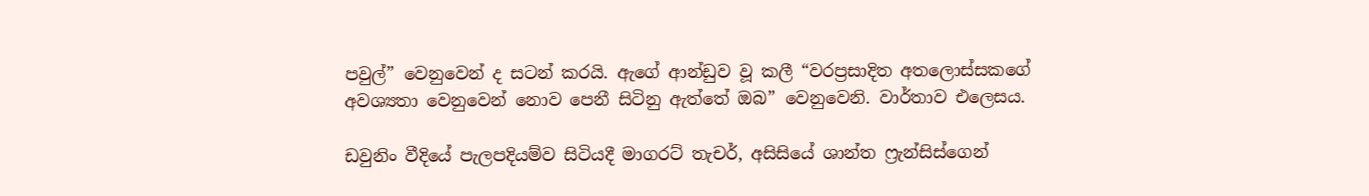පවුල්” වෙනුවෙන් ද සටන් කරයි. ඇගේ ආන්ඩුව වූ කලී “වරප්‍රසාදිත අතලොස්සකගේ අවශ්‍යතා වෙනුවෙන් නොව පෙනී සිටිනු ඇත්තේ ඔබ” වෙනුවෙනි. වාර්තාව එලෙසය.

ඩවුනිං වීදියේ පැලපදියම්ව සිටියදී මාගරට් තැචර්, අසිසියේ ශාන්ත ෆ්‍රැන්සිස්ගෙන්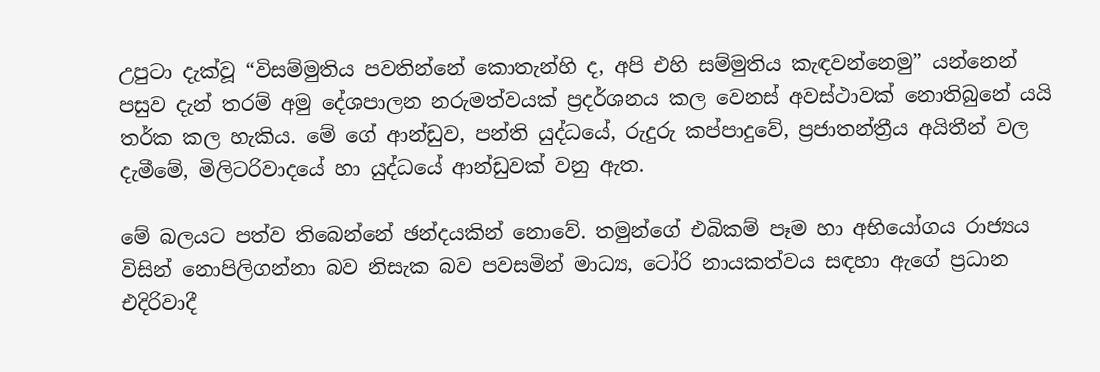උපුටා දැක්වූ “විසම්මුතිය පවතින්නේ කොතැන්හි ද, අපි එහි සම්මුතිය කැඳවන්නෙමු” යන්නෙන් පසුව දැන් තරම් අමු දේශපාලන නරුමත්වයක් ප්‍රදර්ශනය කල වෙනස් අවස්ථාවක් නොතිබුනේ යයි තර්ක කල හැකිය. මේ ගේ ආන්ඩුව, පන්ති යුද්ධයේ, රුදුරු කප්පාදුවේ, ප්‍රජාතන්ත්‍රීය අයිතීන් වල දැමීමේ, මිලිටරිවාදයේ හා යුද්ධයේ ආන්ඩුවක් වනු ඇත.

මේ බලයට පත්ව තිබෙන්නේ ඡන්දයකින් නොවේ. තමුන්ගේ එබිකම් පෑම හා අභියෝගය රාජ්‍යය විසින් නොපිලිගන්නා බව නිසැක බව පවසමින් මාධ්‍ය, ටෝරි නායකත්වය සඳහා ඇගේ ප්‍රධාන එදිරිවාදී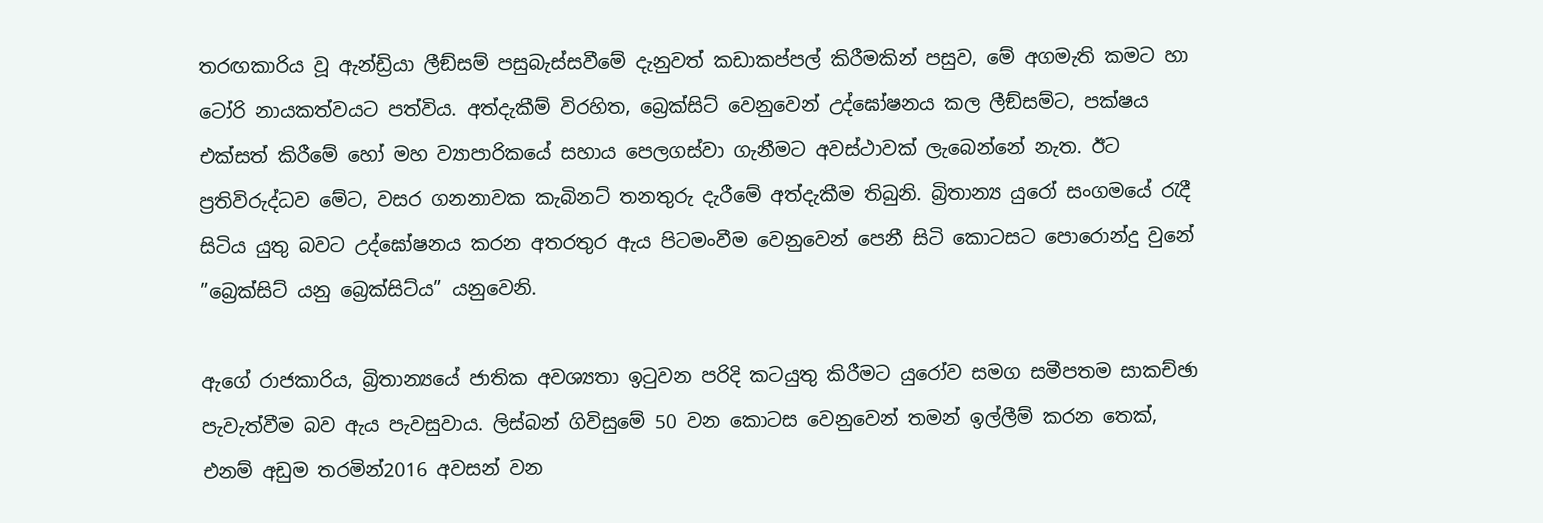තරඟකාරිය වූ ඇන්ඩ්‍රියා ලීඞ්සම් පසුබැස්සවීමේ දැනුවත් කඩාකප්පල් කිරීමකින් පසුව, මේ අගමැති කමට හා ටෝරි නායකත්වයට පත්විය. අත්දැකීම් විරහිත, බ්‍රෙක්සිට් වෙනුවෙන් උද්ඝෝෂනය කල ලීඞ්සම්ට, පක්ෂය එක්සත් කිරීමේ හෝ මහ ව්‍යාපාරිකයේ සහාය පෙලගස්වා ගැනීමට අවස්ථාවක් ලැබෙන්නේ නැත. ඊට ප්‍රතිවිරුද්ධව මේට, වසර ගනනාවක කැබිනට් තනතුරු දැරීමේ අත්දැකීම තිබුනි. බ්‍රිතාන්‍ය යුරෝ සංගමයේ රැදී සිටිය යුතු බවට උද්ඝෝෂනය කරන අතරතුර ඇය පිටමංවීම වෙනුවෙන් පෙනී සිටි කොටසට පොරොන්දු වුනේ ”බ්‍රෙක්සිට් යනු බ්‍රෙක්සිට්ය” යනුවෙනි.

ඇගේ රාජකාරිය, බ්‍රිතාන්‍යයේ ජාතික අවශ්‍යතා ඉටුවන පරිදි කටයුතු කිරීමට යුරෝව සමග සමීපතම සාකච්ඡා පැවැත්වීම බව ඇය පැවසුවාය. ලිස්බන් ගිවිසුමේ 50 වන කොටස වෙනුවෙන් තමන් ඉල්ලීම් කරන තෙක්, එනම් අඩුම තරමින්2016 අවසන් වන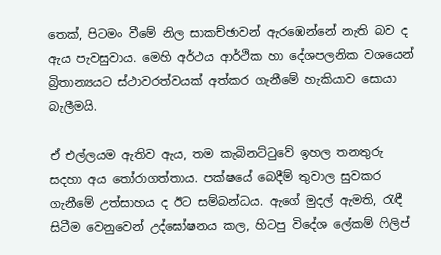තෙක්, පිටමං වීමේ නිල සාකච්ඡාවන් ඇරඹෙන්නේ නැති බව ද ඇය පැවසුවාය. මෙහි අර්ථය ආර්ථික හා දේශපලනික වශයෙන් බ්‍රිතාන්‍යයට ස්ථාවරත්වයක් අත්කර ගැනීමේ හැකියාව සොයා බැලීමයි.

ඒ එල්ලයම ඇතිව ඇය, තම කැබිනට්ටුවේ ඉහල තනතුරු සදහා අය තෝරාගත්තාය. පක්ෂයේ බෙදීම් තුවාල සුවකර ගැනීමේ උත්සාහය ද ඊට සම්බන්ධය. ඇගේ මුදල් ඇමති, රැඳී සිටීම වෙනුවෙන් උද්ඝෝෂනය කල, හිටපු විදේශ ලේකම් ෆිලිප්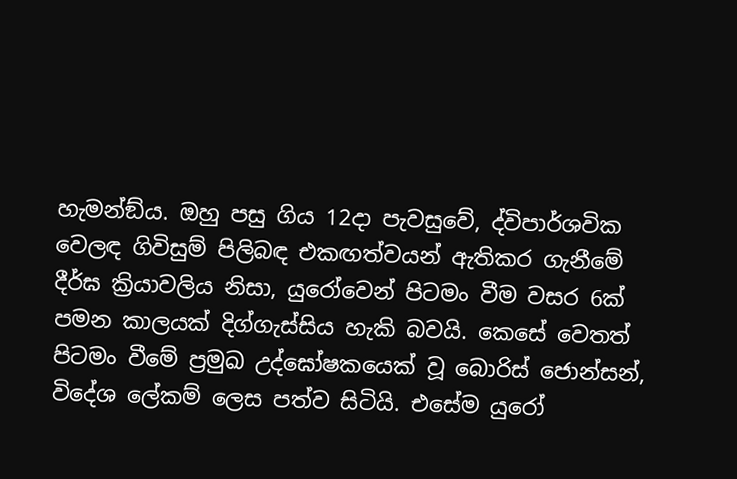හැමන්ඞ්ය. ඔහු පසු ගිය 12දා පැවසුවේ, ද්විපාර්ශවික වෙලඳ ගිවිසුම් පිලිබඳ එකඟත්වයන් ඇතිකර ගැනීමේ දීර්ඝ ක්‍රියාවලිය නිසා, යුරෝවෙන් පිටමං වීම වසර 6ක් පමන කාලයක් දිග්ගැස්සිය හැකි බවයි. කෙසේ වෙතත් පිටමං වීමේ ප්‍රමුඛ උද්ඝෝෂකයෙක් වූ බොරිස් ජොන්සන්, විදේශ ලේකම් ලෙස පත්ව සිටියි. එසේම යුරෝ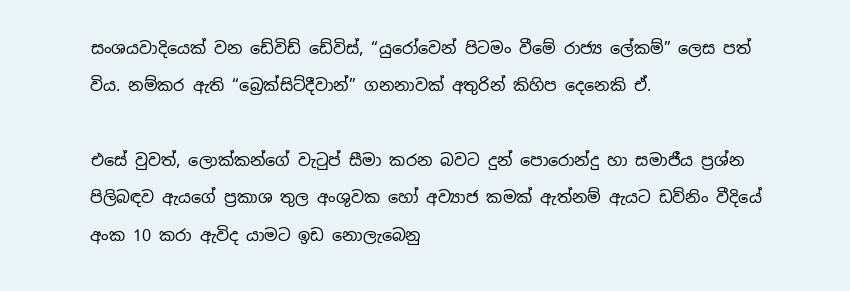සංශයවාදියෙක් වන ඩේවිඩ් ඩේවිස්, “යුරෝවෙන් පිටමං වීමේ රාජ්‍ය ලේකම්” ලෙස පත් විය. නම්කර ඇති “බ්‍රෙක්සිට්දීවාන්” ගනනාවක් අතුරින් කිහිප දෙනෙකි ඒ.

එසේ වුවත්, ලොක්කන්ගේ වැටුප් සීමා කරන බවට දුන් පොරොන්දු හා සමාජීය ප්‍රශ්න පිලිබඳව ඇයගේ ප්‍රකාශ තුල අංශුවක හෝ අව්‍යාජ කමක් ඇත්නම් ඇයට ඩව්නිං වීදියේ අංක 10 කරා ඇවිද යාමට ඉඩ නොලැබෙනු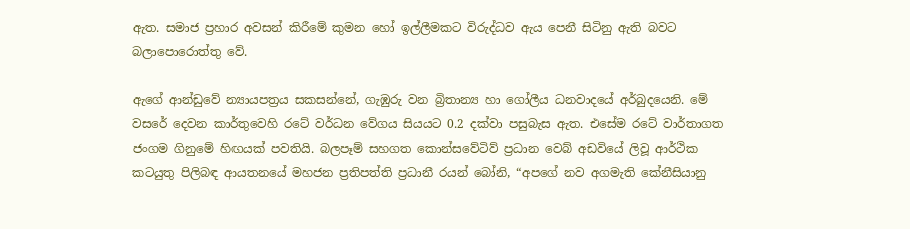ඇත. සමාජ ප්‍රහාර අවසන් කිරීමේ කුමන හෝ ඉල්ලීමකට විරුද්ධව ඇය පෙනී සිටිනු ඇති බවට බලාපොරොත්තු වේ.

ඇගේ ආන්ඩුවේ න්‍යායපත්‍රය සකසන්නේ, ගැඹුරු වන බ්‍රිතාන්‍ය හා ගෝලීය ධනවාදයේ අර්බුදයෙනි. මේ වසරේ දෙවන කාර්තුවෙහි රටේ වර්ධන වේගය සියයට 0.2 දක්වා පසුබැස ඇත. එසේම රටේ වාර්තාගත ජංගම ගිනුමේ හිඟයක් පවතියි. බලපෑම් සහගත කොන්සවේටිව් ප්‍රධාන වෙබ් අඩවියේ ලිවූ ආර්ථික කටයුතු පිලිබඳ ආයතනයේ මහජන ප්‍රතිපත්ති ප්‍රධානී රයන් බෝනි, “අපගේ නව අගමැති කේනීසියානු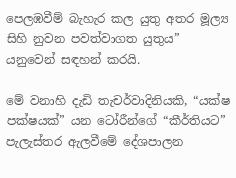පෙලඹවීම් බැහැර කල යුතු අතර මූල්‍ය සිහි නුවන පවත්වාගත යුතුය” යනුවෙන් සඳහන් කරයි.

මේ වනාහි දැඩි තැචර්වාදිනියකි, “යක්ෂ පක්ෂයක්” යන ටෝරීන්ගේ “කීර්තියට” පැලැස්තර ඇලවීමේ දේශපාලන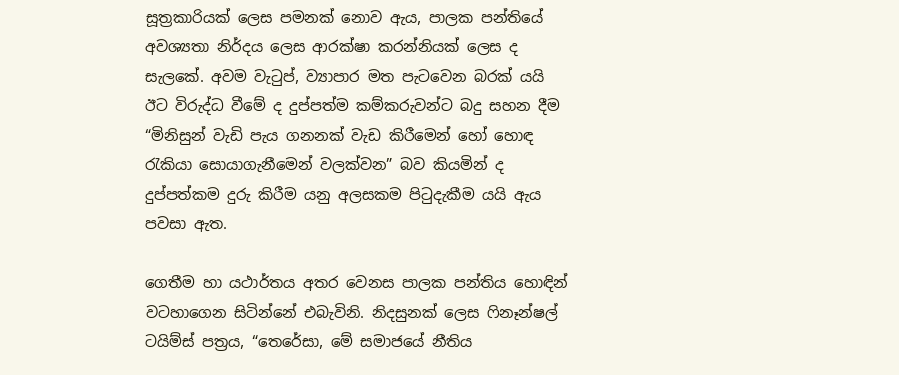සූත්‍රකාරියක් ලෙස පමනක් නොව ඇය, පාලක පන්තියේ අවශ්‍යතා නිර්දය ලෙස ආරක්ෂා කරන්නියක් ලෙස ද සැලකේ. අවම වැටුප්, ව්‍යාපාර මත පැටවෙන බරක් යයි ඊට විරුද්ධ වීමේ ද දුප්පත්ම කම්කරුවන්ට බදු සහන දීම “මිනිසුන් වැඩි පැය ගනනක් වැඩ කිරීමෙන් හෝ හොඳ රැකියා සොයාගැනීමෙන් වලක්වන” බව කියමින් ද දුප්පත්කම දුරු කිරීම යනු අලසකම පිටුදැකීම යයි ඇය පවසා ඇත.

ගෙතීම හා යථාර්තය අතර වෙනස පාලක පන්තිය හොඳින් වටහාගෙන සිටින්නේ එබැවිනි. නිදසුනක් ලෙස ෆිනෑන්ෂල් ටයිම්ස් පත්‍රය, “තෙරේසා, මේ සමාජයේ නීතිය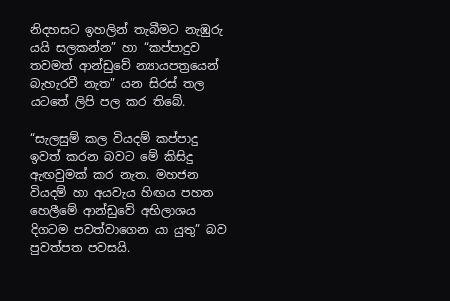නිදහසට ඉහලින් තැබීමට නැඹුරු යයි සලකන්න” හා “කප්පාදුව තවමත් ආන්ඩුවේ න්‍යායපත්‍රයෙන් බැහැරවී නැත” යන සිරස් තල යටතේ ලිපි පල කර තිබේ.

“සැලසුම් කල වියදම් කප්පාදු ඉවත් කරන බවට මේ කිසිදු ඇඟවුමක් කර නැත. මහජන වියදම් හා අයවැය හිඟය පහත හෙලීමේ ආන්ඩුවේ අභිලාශය දිගටම පවත්වාගෙන යා යුතු” බව පුවත්පත පවසයි.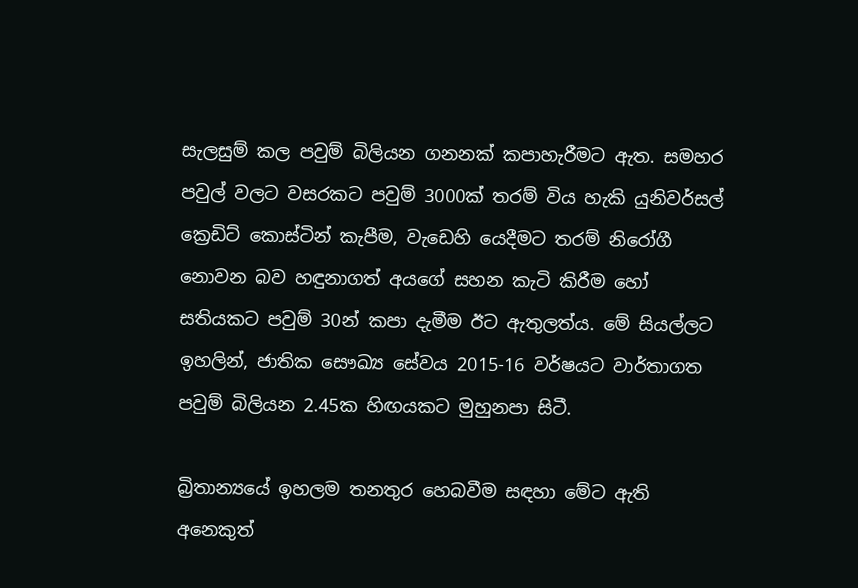සැලසුම් කල පවුම් බිලියන ගනනක් කපාහැරීමට ඇත. සමහර පවුල් වලට වසරකට පවුම් 3000ක් තරම් විය හැකි යුනිවර්සල් ක්‍රෙඩිට් කොස්ටින් කැපීම, වැඩෙහි යෙදීමට තරම් නිරෝගී නොවන බව හඳුනාගත් අයගේ සහන කැටි කිරීම හෝ සතියකට පවුම් 30න් කපා දැමීම ඊට ඇතුලත්ය. මේ සියල්ලට ඉහලින්, ජාතික සෞඛ්‍ය සේවය 2015-16 වර්ෂයට වාර්තාගත පවුම් බිලියන 2.45ක හිඟයකට මුහුනපා සිටී.

බ්‍රිතාන්‍යයේ ඉහලම තනතුර හෙබවීම සඳහා මේට ඇති අනෙකුත්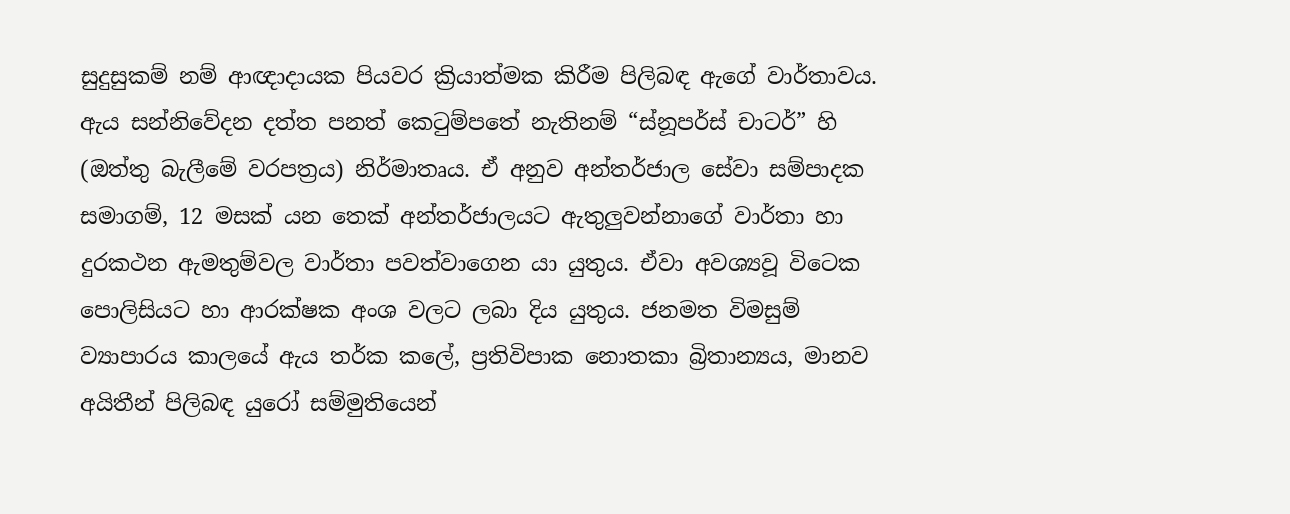සුදුසුකම් නම් ආඥාදායක පියවර ක්‍රියාත්මක කිරීම පිලිබඳ ඇගේ වාර්තාවය. ඇය සන්නිවේදන දත්ත පනත් කෙටුම්පතේ නැතිනම් “ස්නූපර්ස් චාටර්” හි (ඔත්තු බැලීමේ වරපත්‍රය) නිර්මාතෘය. ඒ අනුව අන්තර්ජාල සේවා සම්පාදක සමාගම්, 12 මසක් යන තෙක් අන්තර්ජාලයට ඇතුලුවන්නාගේ වාර්තා හා දුරකථන ඇමතුම්වල වාර්තා පවත්වාගෙන යා යුතුය. ඒවා අවශ්‍යවූ විටෙක පොලිසියට හා ආරක්ෂක අංශ වලට ලබා දිය යුතුය. ජනමත විමසුම් ව්‍යාපාරය කාලයේ ඇය තර්ක කලේ, ප්‍රතිවිපාක නොතකා බ්‍රිතාන්‍යය, මානව අයිතීන් පිලිබඳ යුරෝ සම්මුතියෙන්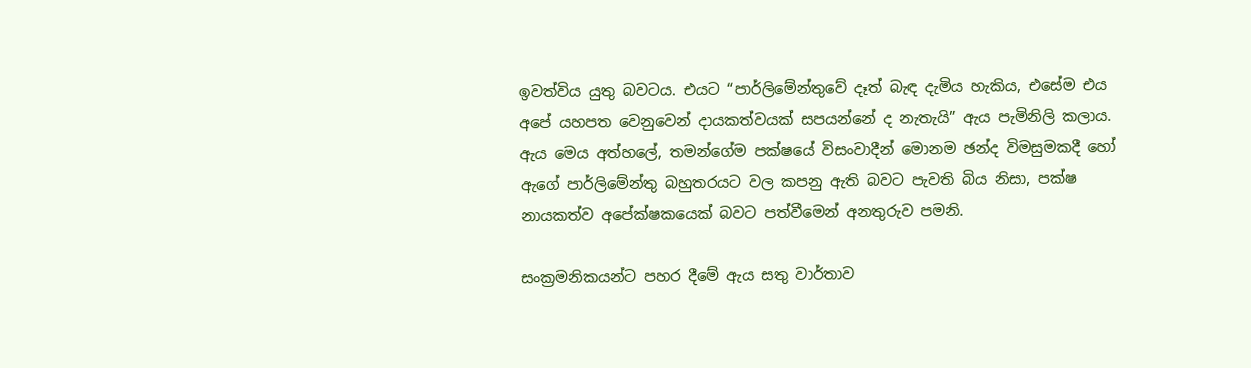ඉවත්විය යුතු බවටය. එයට “පාර්ලිමේන්තුවේ දෑත් බැඳ දැමිය හැකිය, එසේම එය අපේ යහපත වෙනුවෙන් දායකත්වයක් සපයන්නේ ද නැතැයි” ඇය පැමිනිලි කලාය. ඇය මෙය අත්හලේ, තමන්ගේම පක්ෂයේ විසංවාදීන් මොනම ඡන්ද විමසුමකදී හෝ ඇගේ පාර්ලිමේන්තු බහුතරයට වල කපනු ඇති බවට පැවති බිය නිසා, පක්ෂ නායකත්ව අපේක්ෂකයෙක් බවට පත්වීමෙන් අනතුරුව පමනි.

සංක්‍රමනිකයන්ට පහර දීමේ ඇය සතු වාර්තාව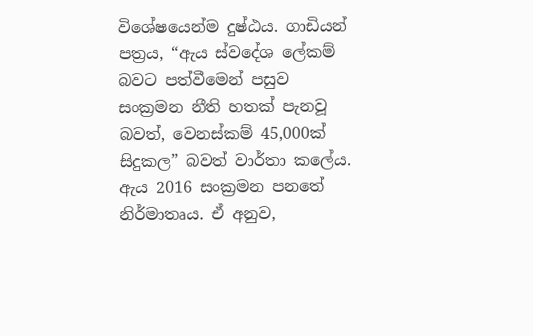විශේෂයෙන්ම දුෂ්ඨය. ගාඩියන් පත්‍රය, “ඇය ස්වදේශ ලේකම් බවට පත්වීමෙන් පසුව සංක්‍රමන නීති හතක් පැනවූ බවත්, වෙනස්කම් 45,000ක් සිදුකල” බවත් වාර්තා කලේය. ඇය 2016 සංක්‍රමන පනතේ නිර්මාතෘය. ඒ අනුව,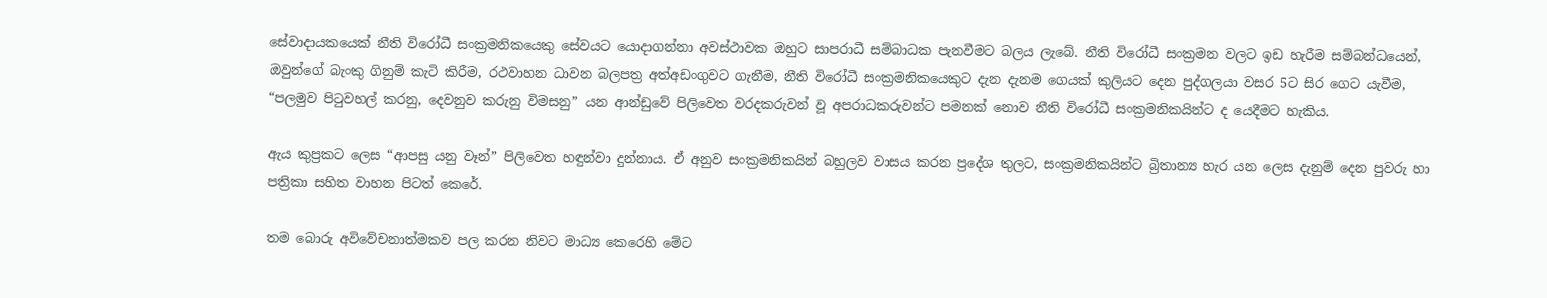සේවාදායකයෙක් නීති විරෝධී සංක්‍රමනිකයෙකු සේවයට යොදාගන්නා අවස්ථාවක ඔහුට සාපරාධී සම්බාධක පැනවීමට බලය ලැබේ. නීති විරෝධී සංක්‍රමන වලට ඉඩ හැරීම සම්බන්ධයෙන්, ඔවුන්ගේ බැංකු ගිනුම් කැටි කිරීම, රථවාහන ධාවන බලපත්‍ර අත්අඩංගුවට ගැනීම, නීති විරෝධී සංක්‍රමනිකයෙකුට දැන දැනම ගෙයක් කුලියට දෙන පුද්ගලයා වසර 5ට සිර ගෙට යැවීම, “පලමුව පිටුවහල් කරනු, දෙවනුව කරුනු විමසනු” යන ආන්ඩුවේ පිලිවෙත වරදකරුවන් වූ අපරාධකරුවන්ට පමනක් නොව නීති විරෝධී සංක්‍රමනිකයින්ට ද යෙදීමට හැකිය.

ඇය කුප්‍රකට ලෙස “ආපසු යනු වෑන්” පිලිවෙත හඳුන්වා දුන්නාය. ඒ අනුව සංක්‍රමනිකයින් බහුලව වාසය කරන ප්‍රදේශ තුලට, සංක්‍රමනිකයින්ට බ්‍රිතාන්‍ය හැර යන ලෙස දැනුම් දෙන පුවරු හා පත්‍රිකා සහිත වාහන පිටත් කෙරේ.

තම බොරු අවිවේචනාත්මකව පල කරන නිවට මාධ්‍ය කෙරෙහි මේට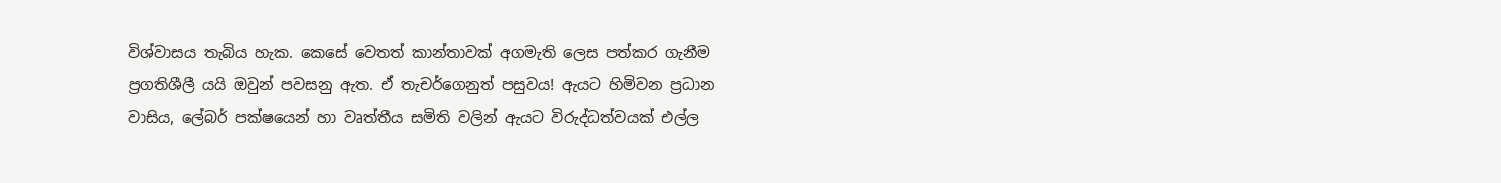විශ්වාසය තැබිය හැක. කෙසේ වෙතත් කාන්තාවක් අගමැති ලෙස පත්කර ගැනීම ප්‍රගතිශීලී යයි ඔවුන් පවසනු ඇත. ඒ තැචර්ගෙනුත් පසුවය! ඇයට හිමිවන ප්‍රධාන වාසිය, ලේබර් පක්ෂයෙන් හා වෘත්තීය සමිති වලින් ඇයට විරුද්ධත්වයක් එල්ල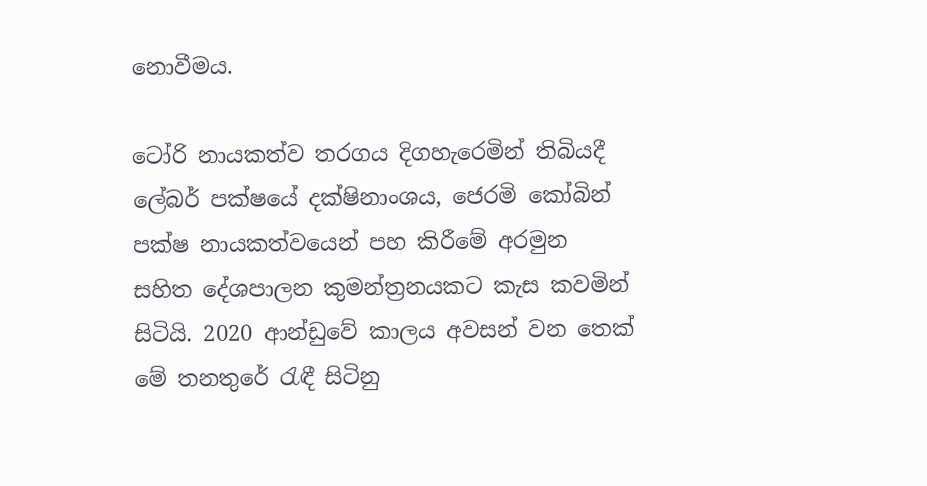නොවීමය.

ටෝරි නායකත්ව තරගය දිගහැරෙමින් තිබියදී ලේබර් පක්ෂයේ දක්ෂිනාංශය, ජෙරමි කෝබින් පක්ෂ නායකත්වයෙන් පහ කිරීමේ අරමුන සහිත දේශපාලන කුමන්ත්‍රනයකට කැස කවමින් සිටියි. 2020 ආන්ඩුවේ කාලය අවසන් වන තෙක් මේ තනතුරේ රැඳී සිටිනු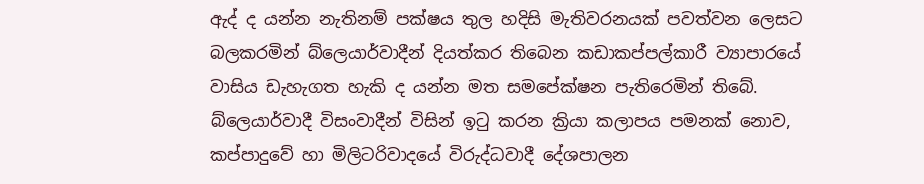ඇද් ද යන්න නැතිනම් පක්ෂය තුල හදිසි මැතිවරනයක් පවත්වන ලෙසට බලකරමින් බ්ලෙයාර්වාදීන් දියත්කර තිබෙන කඩාකප්පල්කාරී ව්‍යාපාරයේ වාසිය ඩැහැගත හැකි ද යන්න මත සමපේක්ෂන පැතිරෙමින් තිබේ. බ්ලෙයාර්වාදී විසංවාදීන් විසින් ඉටු කරන ක්‍රියා කලාපය පමනක් නොව, කප්පාදුවේ හා මිලිටරිවාදයේ විරුද්ධවාදී දේශපාලන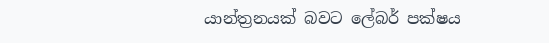යාන්ත්‍රනයක් බවට ලේබර් පක්ෂය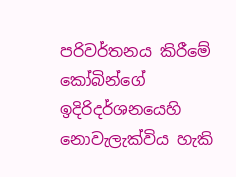පරිවර්තනය කිරීමේ කෝබින්ගේ ඉදිරිදර්ශනයෙහි නොවැලැක්විය හැකි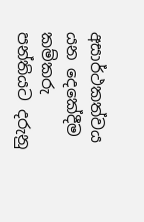අසාර්ථකත්වය යන දෙකේදීම කම්කරු පන්තියට දරුනු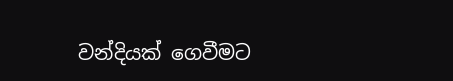වන්දියක් ගෙවීමට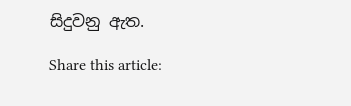සිදුවනු ඇත.

Share this article: